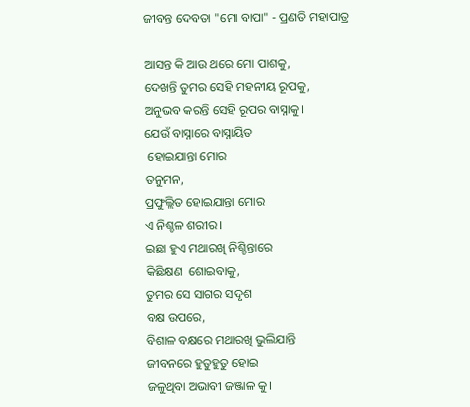ଜୀବନ୍ତ ଦେବତା "ମୋ ବାପା" - ପ୍ରଣତି ମହାପାତ୍ର

ଆସନ୍ତ କି ଆଉ ଥରେ ମୋ ପାଶକୁ,
ଦେଖନ୍ତି ତୁମର ସେହି ମହନୀୟ ରୂପକୁ,
ଅନୁଭବ କରନ୍ତି ସେହି ରୂପର ବାସ୍ନାକୁ।
ଯେଉଁ ବାସ୍ନାରେ ବାସ୍ନାୟିତ
 ହୋଇଯାନ୍ତା ମୋର
ତନୁମନ,
ପ୍ରଫୁଲ୍ଲିତ ହୋଇଯାନ୍ତା ମୋର
ଏ ନିଶ୍ଚଳ ଶରୀର।
ଇଛା ହୁଏ ମଥାରଖି ନିଶ୍ଚିନ୍ତାରେ
କିଛିକ୍ଷଣ  ଶୋଇବାକୁ,
ତୁମର ସେ ସାଗର ସଦୃଶ
ବକ୍ଷ ଉପରେ,
ବିଶାଳ ବକ୍ଷରେ ମଥାରଖି ଭୁଲିଯାନ୍ତି
ଜୀବନରେ ହୁତୁହୁତୁ ହୋଇ
ଜଳୁଥିବା ଅଭାବୀ ଜଞ୍ଜାଳ କୁ।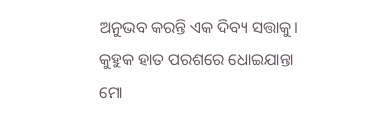ଅନୁଭବ କରନ୍ତି ଏକ ଦିବ୍ୟ ସତ୍ତାକୁ।
କୁହୁକ ହାତ ପରଶରେ ଧୋଇଯାନ୍ତା
ମୋ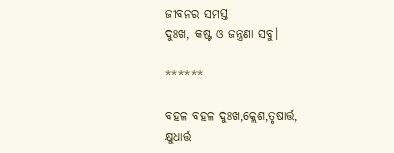ଜୀବନର ସମସ୍ତ
ଦୁଃଖ, କଷ୍ଟ ଓ ଜନ୍ତ୍ରଣା ସବୁ।

******

ବହଳ ବହଳ ଦୁଃଖ,କ୍ଲେଶ,ତୃଷାର୍ତ୍ତ,
କ୍ଷୁଧାର୍ତ୍ତ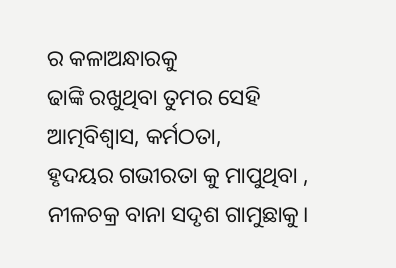ର କଳାଅନ୍ଧାରକୁ
ଢାଙ୍କି ରଖୁଥିବା ତୁମର ସେହି
ଆତ୍ମବିଶ୍ବାସ, କର୍ମଠତା,
ହୃଦୟର ଗଭୀରତା କୁ ମାପୁଥିବା ,
ନୀଳଚକ୍ର ବାନା ସଦୃଶ ଗାମୁଛାକୁ।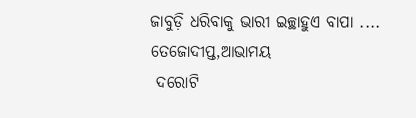ଜାବୁଡ଼ି ଧରିବାକୁ ଭାରୀ ଇଚ୍ଛାହୁଏ ବାପା ....
ତେଜୋଦୀପ୍ତ,ଆଭାମୟ
 ଦରୋଟି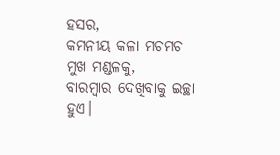ହସର,
କମନୀୟ କଳା ମଚମଚ
ମୁଖ ମଣ୍ଡଳକୁ,
ବାରମ୍ବାର ଦେଖିବାକୁ ଇଚ୍ଛା ହୁଏ।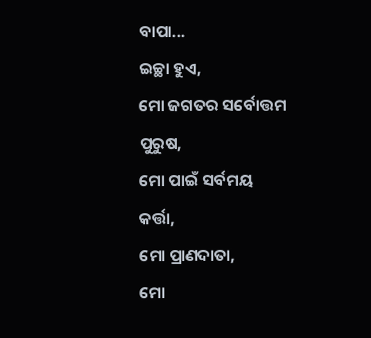ବାପା...
ଇଚ୍ଛା ହୁଏ,
ମୋ ଜଗତର ସର୍ବୋତ୍ତମ ପୁରୁଷ,
ମୋ ପାଇଁ ସର୍ବମୟ କର୍ତ୍ତା,
ମୋ ପ୍ରାଣଦାତା,
ମୋ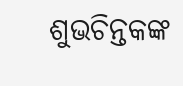ଶୁଭଚିନ୍ତକଙ୍କ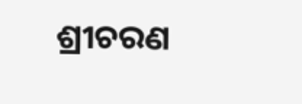ଶ୍ରୀଚରଣ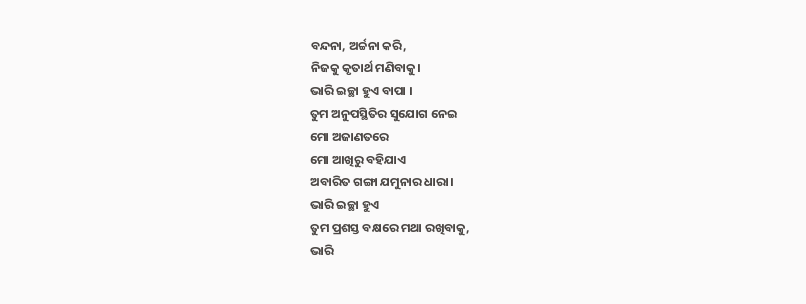ବନ୍ଦନା, ଅର୍ଚ୍ଚନା କରି,
ନିଜକୁ କୃତାର୍ଥ ମଣିବାକୁ।
ଭାରି ଇଚ୍ଛା ହୁଏ ବାପା ।
ତୁମ ଅନୁପସ୍ଥିତିର ସୁଯୋଗ ନେଇ
ମୋ ଅଜାଣତରେ
ମୋ ଆଖିରୁ ବହିଯାଏ
ଅବାରିତ ଗଙ୍ଗା ଯମୁନାର ଧାରା।
ଭାରି ଇଚ୍ଛା ହୁଏ
ତୁମ ପ୍ରଶସ୍ତ ବକ୍ଷରେ ମଥା ରଖିବାକୁ,
ଭାରି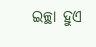ଇଚ୍ଛା ହୁଏ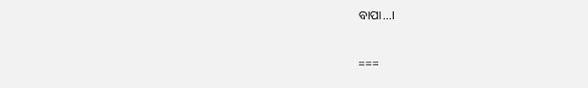ବାପା...।

===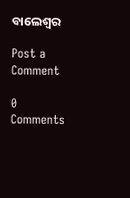ବାଲେଶ୍ଵର

Post a Comment

0 Comments